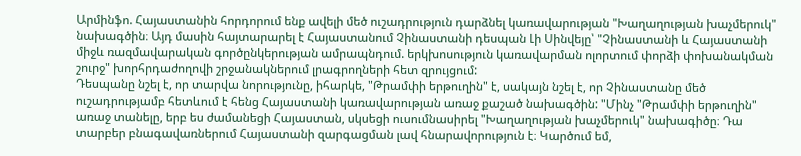Արմինֆո. Հայաստանին հորդորում ենք ավելի մեծ ուշադրություն դարձնել կառավարության "Խաղաղության խաչմերուկ" նախագծին։ Այդ մասին հայտարարել է Հայաստանում Չինաստանի դեսպան Լի Սինվեյը՝ "Չինաստանի և Հայաստանի միջև ռազմավարական գործընկերության ամրապնդում. երկխոսություն կառավարման ոլորտում փորձի փոխանակման շուրջ" խորհրդաժողովի շրջանակներում լրագրողների հետ զրույցում:
Դեսպանը նշել է, որ տարվա նորությունը, իհարկե, "Թրամփի երթուղին" է, սակայն նշել է, որ Չինաստանը մեծ ուշադրությամբ հետևում է հենց Հայաստանի կառավարության առաջ քաշած նախագծին: "Մինչ "Թրամփի երթուղին" առաջ տանելը, երբ ես ժամանեցի Հայաստան, սկսեցի ուսումնասիրել "Խաղաղության խաչմերուկ" նախագիծը։ Դա տարբեր բնագավառներում Հայաստանի զարգացման լավ հնարավորություն է։ Կարծում եմ,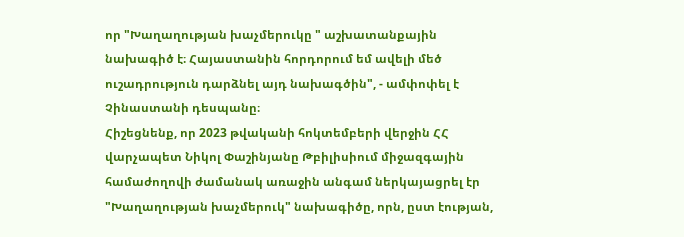որ "Խաղաղության խաչմերուկը " աշխատանքային նախագիծ է։ Հայաստանին հորդորում եմ ավելի մեծ ուշադրություն դարձնել այդ նախագծին", - ամփոփել է Չինաստանի դեսպանը։
Հիշեցնենք, որ 2023 թվականի հոկտեմբերի վերջին ՀՀ վարչապետ Նիկոլ Փաշինյանը Թբիլիսիում միջազգային համաժողովի ժամանակ առաջին անգամ ներկայացրել էր "Խաղաղության խաչմերուկ" նախագիծը, որն, ըստ էության,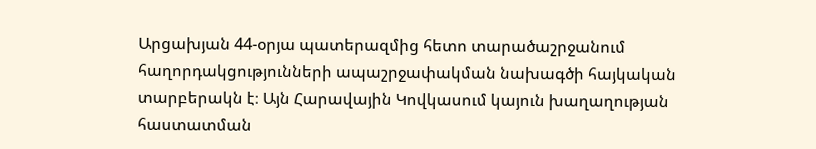Արցախյան 44-օրյա պատերազմից հետո տարածաշրջանում հաղորդակցությունների ապաշրջափակման նախագծի հայկական տարբերակն է։ Այն Հարավային Կովկասում կայուն խաղաղության հաստատման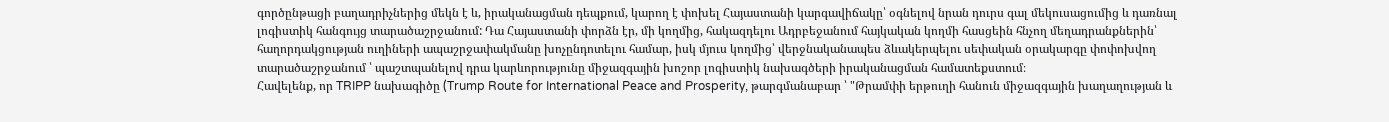գործընթացի բաղադրիչներից մեկն է և, իրականացման դեպքում, կարող է փոխել Հայաստանի կարգավիճակը՝ օգնելով նրան դուրս գալ մեկուսացումից և դառնալ լոգիստիկ հանգույց տարածաշրջանում: Դա Հայաստանի փորձն էր, մի կողմից, հակազդելու Ադրբեջանում հայկական կողմի հասցեին հնչող մեղադրանքներին՝ հաղորդակցության ուղիների ապաշրջափակմանը խոչընդոտելու համար, իսկ մյուս կողմից՝ վերջնականապես ձևակերպելու սեփական օրակարգը փոփոխվող տարածաշրջանում ՝ պաշտպանելով դրա կարևորությունը միջազգային խոշոր լոգիստիկ նախագծերի իրականացման համատեքստում։
Հավելենք, որ TRIPP նախագիծը (Trump Route for International Peace and Prosperity, թարգմանաբար ՝ "Թրամփի երթուղի հանուն միջազգային խաղաղության և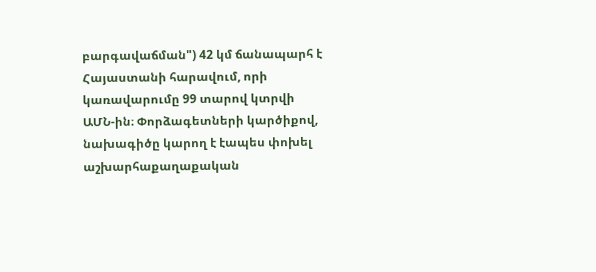բարգավաճման") 42 կմ ճանապարհ է Հայաստանի հարավում, որի կառավարումը 99 տարով կտրվի ԱՄՆ-ին։ Փորձագետների կարծիքով, նախագիծը կարող է էապես փոխել աշխարհաքաղաքական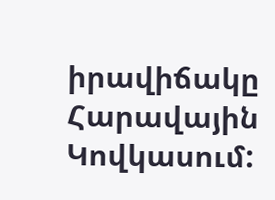իրավիճակը Հարավային Կովկասում: